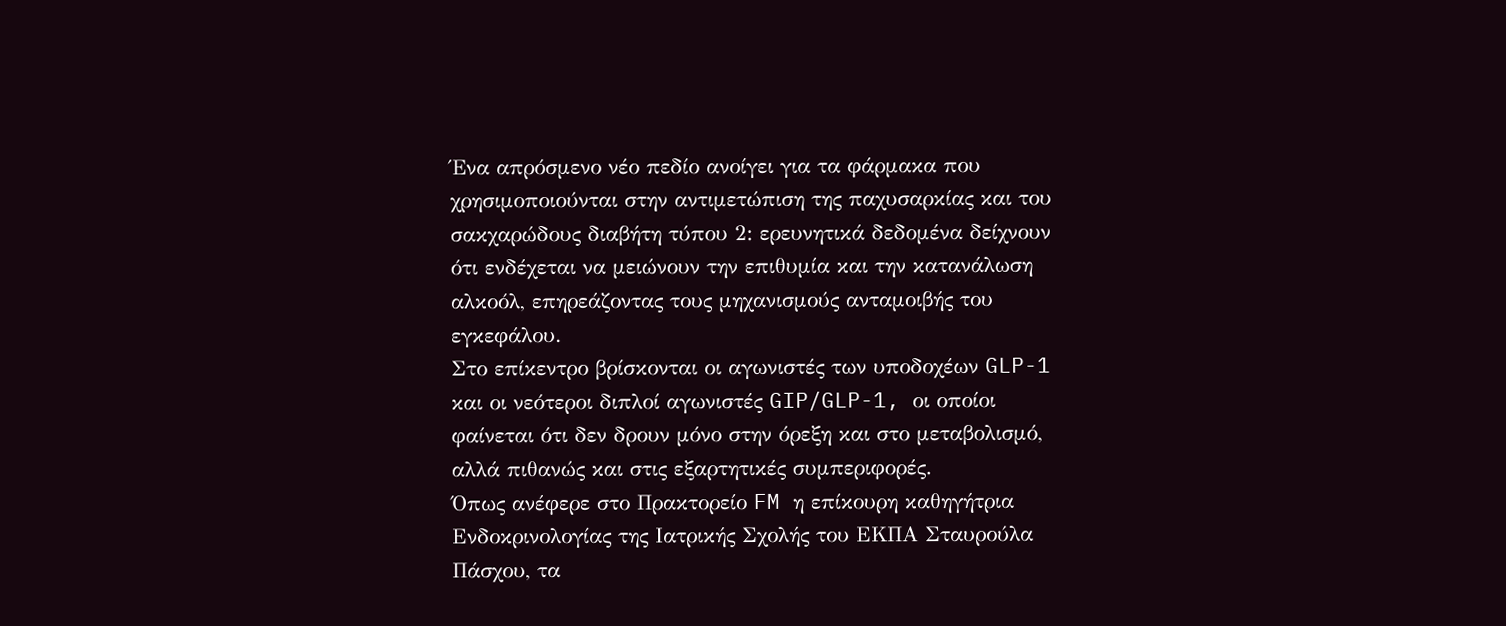Ένα απρόσμενο νέο πεδίο ανοίγει για τα φάρμακα που χρησιμοποιούνται στην αντιμετώπιση της παχυσαρκίας και του σακχαρώδους διαβήτη τύπου 2: ερευνητικά δεδομένα δείχνουν ότι ενδέχεται να μειώνουν την επιθυμία και την κατανάλωση αλκοόλ, επηρεάζοντας τους μηχανισμούς ανταμοιβής του εγκεφάλου.
Στο επίκεντρο βρίσκονται οι αγωνιστές των υποδοχέων GLP-1 και οι νεότεροι διπλοί αγωνιστές GIP/GLP-1, οι οποίοι φαίνεται ότι δεν δρουν μόνο στην όρεξη και στο μεταβολισμό, αλλά πιθανώς και στις εξαρτητικές συμπεριφορές.
Όπως ανέφερε στο Πρακτορείο FM η επίκουρη καθηγήτρια Ενδοκρινολογίας της Ιατρικής Σχολής του ΕΚΠΑ Σταυρούλα Πάσχου, τα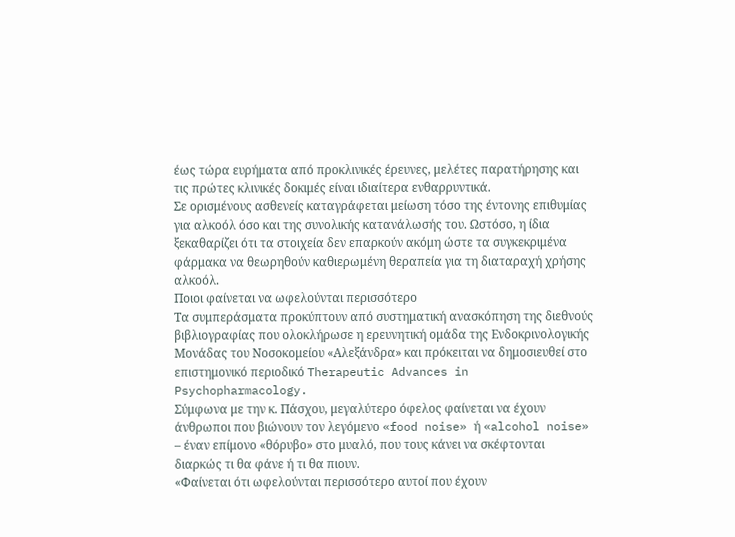έως τώρα ευρήματα από προκλινικές έρευνες, μελέτες παρατήρησης και τις πρώτες κλινικές δοκιμές είναι ιδιαίτερα ενθαρρυντικά.
Σε ορισμένους ασθενείς καταγράφεται μείωση τόσο της έντονης επιθυμίας για αλκοόλ όσο και της συνολικής κατανάλωσής του. Ωστόσο, η ίδια ξεκαθαρίζει ότι τα στοιχεία δεν επαρκούν ακόμη ώστε τα συγκεκριμένα φάρμακα να θεωρηθούν καθιερωμένη θεραπεία για τη διαταραχή χρήσης αλκοόλ.
Ποιοι φαίνεται να ωφελούνται περισσότερο
Τα συμπεράσματα προκύπτουν από συστηματική ανασκόπηση της διεθνούς βιβλιογραφίας που ολοκλήρωσε η ερευνητική ομάδα της Ενδοκρινολογικής Μονάδας του Νοσοκομείου «Αλεξάνδρα» και πρόκειται να δημοσιευθεί στο επιστημονικό περιοδικό Therapeutic Advances in Psychopharmacology.
Σύμφωνα με την κ. Πάσχου, μεγαλύτερο όφελος φαίνεται να έχουν άνθρωποι που βιώνουν τον λεγόμενο «food noise» ή «alcohol noise» – έναν επίμονο «θόρυβο» στο μυαλό, που τους κάνει να σκέφτονται διαρκώς τι θα φάνε ή τι θα πιουν.
«Φαίνεται ότι ωφελούνται περισσότερο αυτοί που έχουν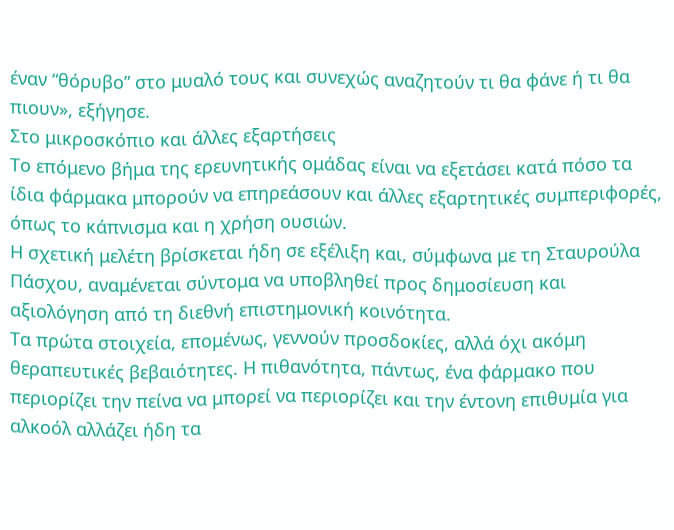έναν “θόρυβο” στο μυαλό τους και συνεχώς αναζητούν τι θα φάνε ή τι θα πιουν», εξήγησε.
Στο μικροσκόπιο και άλλες εξαρτήσεις
Το επόμενο βήμα της ερευνητικής ομάδας είναι να εξετάσει κατά πόσο τα ίδια φάρμακα μπορούν να επηρεάσουν και άλλες εξαρτητικές συμπεριφορές, όπως το κάπνισμα και η χρήση ουσιών.
Η σχετική μελέτη βρίσκεται ήδη σε εξέλιξη και, σύμφωνα με τη Σταυρούλα Πάσχου, αναμένεται σύντομα να υποβληθεί προς δημοσίευση και αξιολόγηση από τη διεθνή επιστημονική κοινότητα.
Τα πρώτα στοιχεία, επομένως, γεννούν προσδοκίες, αλλά όχι ακόμη θεραπευτικές βεβαιότητες. Η πιθανότητα, πάντως, ένα φάρμακο που περιορίζει την πείνα να μπορεί να περιορίζει και την έντονη επιθυμία για αλκοόλ αλλάζει ήδη τα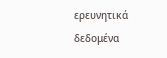ερευνητικά δεδομένα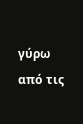γύρω από τις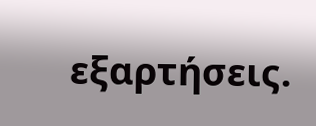εξαρτήσεις.